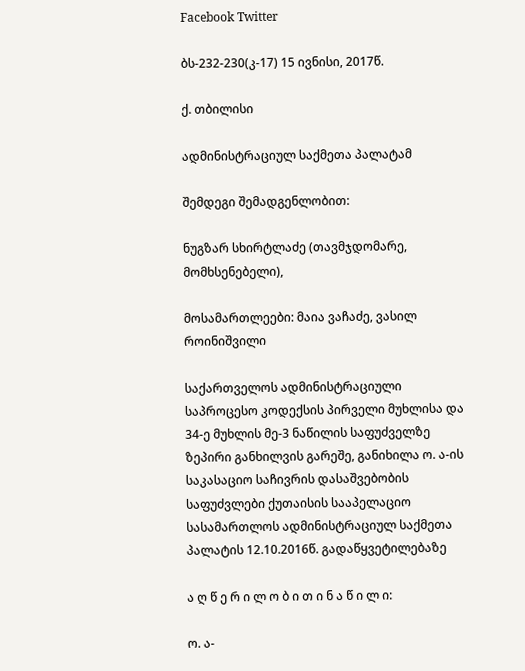Facebook Twitter

ბს-232-230(კ-17) 15 ივნისი, 2017წ.

ქ. თბილისი

ადმინისტრაციულ საქმეთა პალატამ

შემდეგი შემადგენლობით:

ნუგზარ სხირტლაძე (თავმჯდომარე, მომხსენებელი),

მოსამართლეები: მაია ვაჩაძე, ვასილ როინიშვილი

საქართველოს ადმინისტრაციული საპროცესო კოდექსის პირველი მუხლისა და 34-ე მუხლის მე-3 ნაწილის საფუძველზე ზეპირი განხილვის გარეშე, განიხილა ო. ა-ის საკასაციო საჩივრის დასაშვებობის საფუძვლები ქუთაისის სააპელაციო სასამართლოს ადმინისტრაციულ საქმეთა პალატის 12.10.2016წ. გადაწყვეტილებაზე

ა ღ წ ე რ ი ლ ო ბ ი თ ი ნ ა წ ი ლ ი:

ო. ა-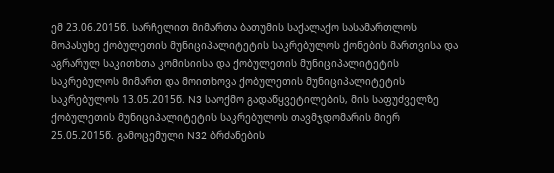ემ 23.06.2015წ. სარჩელით მიმართა ბათუმის საქალაქო სასამართლოს მოპასუხე ქობულეთის მუნიციპალიტეტის საკრებულოს ქონების მართვისა და აგრარულ საკითხთა კომისიისა და ქობულეთის მუნიციპალიტეტის საკრებულოს მიმართ და მოითხოვა ქობულეთის მუნიციპალიტეტის საკრებულოს 13.05.2015წ. N3 საოქმო გადაწყვეტილების, მის საფუძველზე ქობულეთის მუნიციპალიტეტის საკრებულოს თავმჯდომარის მიერ 25.05.2015წ. გამოცემული N32 ბრძანების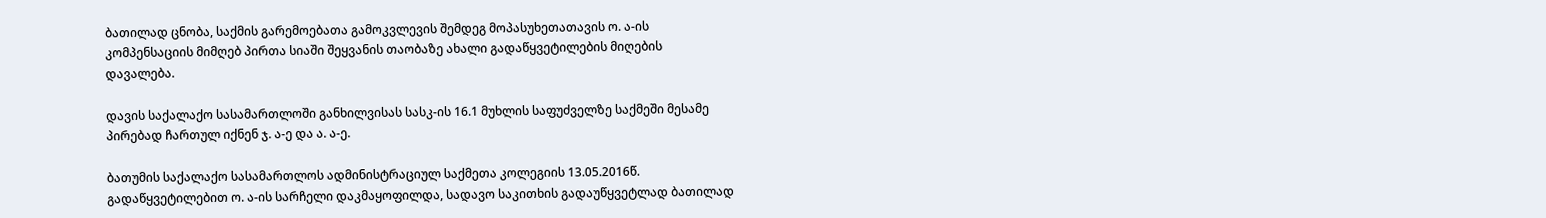ბათილად ცნობა, საქმის გარემოებათა გამოკვლევის შემდეგ მოპასუხეთათავის ო. ა-ის კომპენსაციის მიმღებ პირთა სიაში შეყვანის თაობაზე ახალი გადაწყვეტილების მიღების დავალება.

დავის საქალაქო სასამართლოში განხილვისას სასკ-ის 16.1 მუხლის საფუძველზე საქმეში მესამე პირებად ჩართულ იქნენ ჯ. ა-ე და ა. ა-ე.

ბათუმის საქალაქო სასამართლოს ადმინისტრაციულ საქმეთა კოლეგიის 13.05.2016წ. გადაწყვეტილებით ო. ა-ის სარჩელი დაკმაყოფილდა, სადავო საკითხის გადაუწყვეტლად ბათილად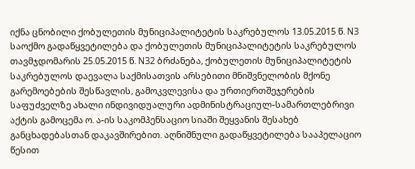იქნა ცნობილი ქობულეთის მუნიციპალიტეტის საკრებულოს 13.05.2015 წ. N3 საოქმო გადაწყვეტილება და ქობულეთის მუნიციპალიტეტის საკრებულოს თავმჯდომარის 25.05.2015 წ. N32 ბრძანება, ქობულეთის მუნიციპალიტეტის საკრებულოს დაევალა საქმისათვის არსებითი მნიშვნელობის მქონე გარემოებების შესწავლის, გამოკვლევისა და ურთიერთშეჯერების საფუძველზე ახალი ინდივიდუალური ადმინისტრაციულ-სამართლებრივი აქტის გამოცემა ო. ა-ის საკომპენსაციო სიაში შეყვანის შესახებ განცხადებასთან დაკავშირებით. აღნიშნული გადაწყვეტილება სააპელაციო წესით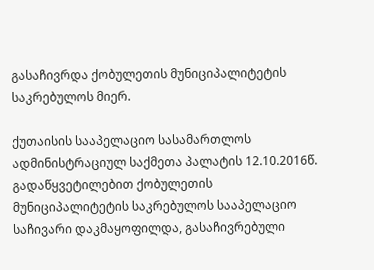გასაჩივრდა ქობულეთის მუნიციპალიტეტის საკრებულოს მიერ.

ქუთაისის სააპელაციო სასამართლოს ადმინისტრაციულ საქმეთა პალატის 12.10.2016წ. გადაწყვეტილებით ქობულეთის მუნიციპალიტეტის საკრებულოს სააპელაციო საჩივარი დაკმაყოფილდა, გასაჩივრებული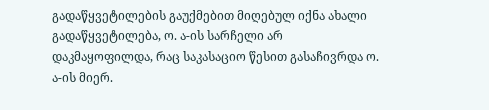გადაწყვეტილების გაუქმებით მიღებულ იქნა ახალი გადაწყვეტილება, ო. ა-ის სარჩელი არ დაკმაყოფილდა, რაც საკასაციო წესით გასაჩივრდა ო. ა-ის მიერ.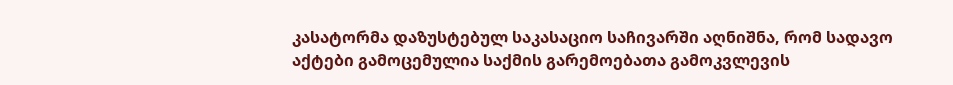კასატორმა დაზუსტებულ საკასაციო საჩივარში აღნიშნა, რომ სადავო აქტები გამოცემულია საქმის გარემოებათა გამოკვლევის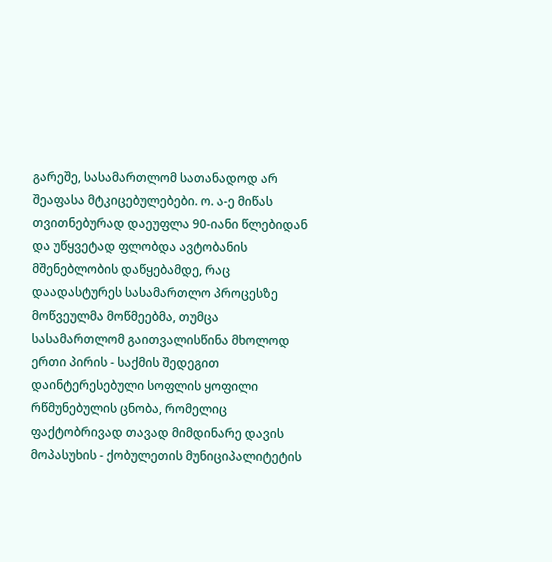გარეშე, სასამართლომ სათანადოდ არ შეაფასა მტკიცებულებები. ო. ა-ე მიწას თვითნებურად დაეუფლა 90-იანი წლებიდან და უწყვეტად ფლობდა ავტობანის მშენებლობის დაწყებამდე, რაც დაადასტურეს სასამართლო პროცესზე მოწვეულმა მოწმეებმა, თუმცა სასამართლომ გაითვალისწინა მხოლოდ ერთი პირის - საქმის შედეგით დაინტერესებული სოფლის ყოფილი რწმუნებულის ცნობა, რომელიც ფაქტობრივად თავად მიმდინარე დავის მოპასუხის - ქობულეთის მუნიციპალიტეტის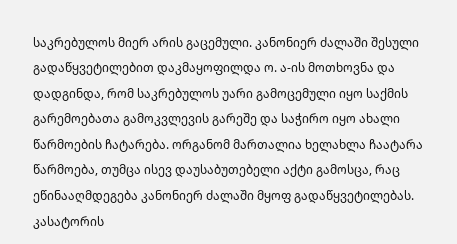საკრებულოს მიერ არის გაცემული. კანონიერ ძალაში შესული გადაწყვეტილებით დაკმაყოფილდა ო. ა-ის მოთხოვნა და დადგინდა, რომ საკრებულოს უარი გამოცემული იყო საქმის გარემოებათა გამოკვლევის გარეშე და საჭირო იყო ახალი წარმოების ჩატარება. ორგანომ მართალია ხელახლა ჩაატარა წარმოება, თუმცა ისევ დაუსაბუთებელი აქტი გამოსცა, რაც ეწინააღმდეგება კანონიერ ძალაში მყოფ გადაწყვეტილებას. კასატორის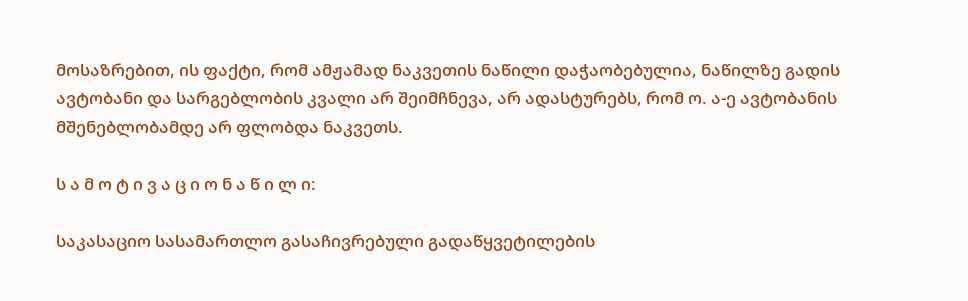მოსაზრებით, ის ფაქტი, რომ ამჟამად ნაკვეთის ნაწილი დაჭაობებულია, ნაწილზე გადის ავტობანი და სარგებლობის კვალი არ შეიმჩნევა, არ ადასტურებს, რომ ო. ა-ე ავტობანის მშენებლობამდე არ ფლობდა ნაკვეთს.

ს ა მ ო ტ ი ვ ა ც ი ო ნ ა წ ი ლ ი:

საკასაციო სასამართლო გასაჩივრებული გადაწყვეტილების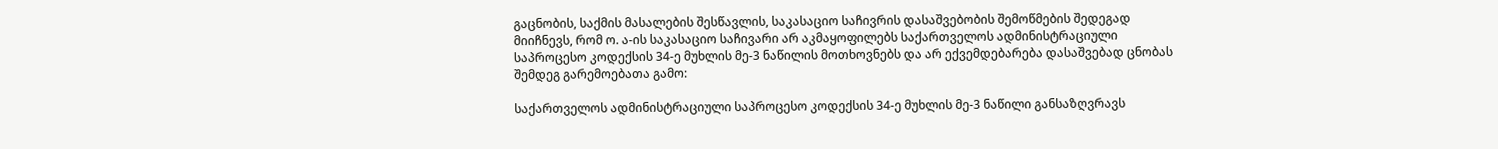გაცნობის, საქმის მასალების შესწავლის, საკასაციო საჩივრის დასაშვებობის შემოწმების შედეგად მიიჩნევს, რომ ო. ა-ის საკასაციო საჩივარი არ აკმაყოფილებს საქართველოს ადმინისტრაციული საპროცესო კოდექსის 34-ე მუხლის მე-3 ნაწილის მოთხოვნებს და არ ექვემდებარება დასაშვებად ცნობას შემდეგ გარემოებათა გამო:

საქართველოს ადმინისტრაციული საპროცესო კოდექსის 34-ე მუხლის მე-3 ნაწილი განსაზღვრავს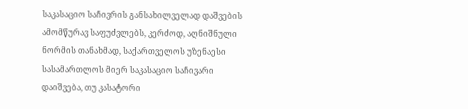საკასაციო საჩივრის განსახილველად დაშვების ამომწურავ საფუძვლებს, კერძოდ, აღნიშნული ნორმის თანახმად, საქართველოს უზენაესი სასამართლოს მიერ საკასაციო საჩივარი დაიშვება, თუ კასატორი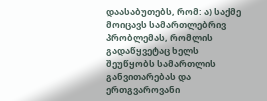დაასაბუთებს, რომ: ა) საქმე მოიცავს სამართლებრივ პრობლემას, რომლის გადაწყვეტაც ხელს შეუწყობს სამართლის განვითარებას და ერთგვაროვანი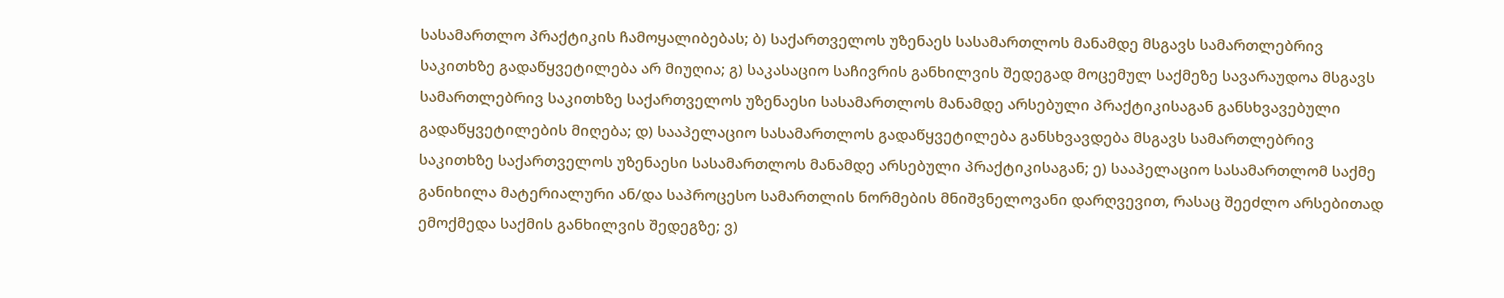სასამართლო პრაქტიკის ჩამოყალიბებას; ბ) საქართველოს უზენაეს სასამართლოს მანამდე მსგავს სამართლებრივ საკითხზე გადაწყვეტილება არ მიუღია; გ) საკასაციო საჩივრის განხილვის შედეგად მოცემულ საქმეზე სავარაუდოა მსგავს სამართლებრივ საკითხზე საქართველოს უზენაესი სასამართლოს მანამდე არსებული პრაქტიკისაგან განსხვავებული გადაწყვეტილების მიღება; დ) სააპელაციო სასამართლოს გადაწყვეტილება განსხვავდება მსგავს სამართლებრივ საკითხზე საქართველოს უზენაესი სასამართლოს მანამდე არსებული პრაქტიკისაგან; ე) სააპელაციო სასამართლომ საქმე განიხილა მატერიალური ან/და საპროცესო სამართლის ნორმების მნიშვნელოვანი დარღვევით, რასაც შეეძლო არსებითად ემოქმედა საქმის განხილვის შედეგზე; ვ)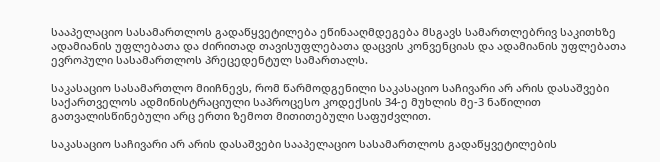სააპელაციო სასამართლოს გადაწყვეტილება ეწინააღმდეგება მსგავს სამართლებრივ საკითხზე ადამიანის უფლებათა და ძირითად თავისუფლებათა დაცვის კონვენციას და ადამიანის უფლებათა ევროპული სასამართლოს პრეცედენტულ სამართალს.

საკასაციო სასამართლო მიიჩნევს, რომ წარმოდგენილი საკასაციო საჩივარი არ არის დასაშვები საქართველოს ადმინისტრაციული საპროცესო კოდექსის 34-ე მუხლის მე-3 ნაწილით გათვალისწინებული არც ერთი ზემოთ მითითებული საფუძვლით.

საკასაციო საჩივარი არ არის დასაშვები სააპელაციო სასამართლოს გადაწყვეტილების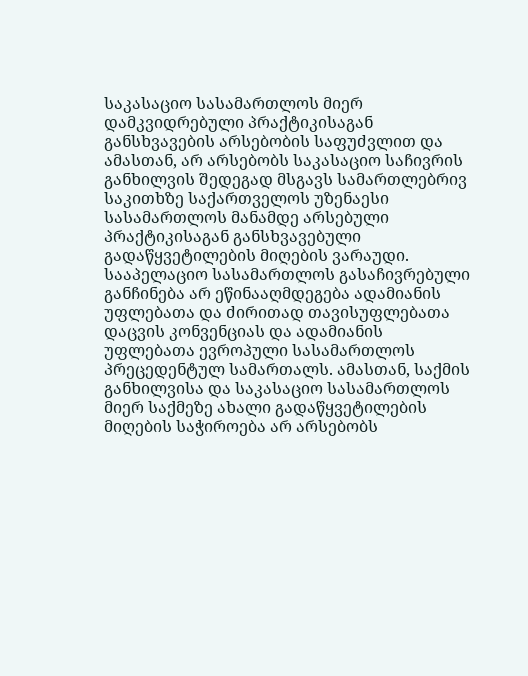საკასაციო სასამართლოს მიერ დამკვიდრებული პრაქტიკისაგან განსხვავების არსებობის საფუძვლით და ამასთან, არ არსებობს საკასაციო საჩივრის განხილვის შედეგად მსგავს სამართლებრივ საკითხზე საქართველოს უზენაესი სასამართლოს მანამდე არსებული პრაქტიკისაგან განსხვავებული გადაწყვეტილების მიღების ვარაუდი. სააპელაციო სასამართლოს გასაჩივრებული განჩინება არ ეწინააღმდეგება ადამიანის უფლებათა და ძირითად თავისუფლებათა დაცვის კონვენციას და ადამიანის უფლებათა ევროპული სასამართლოს პრეცედენტულ სამართალს. ამასთან, საქმის განხილვისა და საკასაციო სასამართლოს მიერ საქმეზე ახალი გადაწყვეტილების მიღების საჭიროება არ არსებობს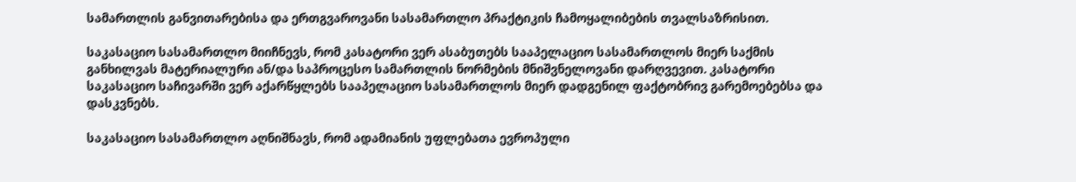სამართლის განვითარებისა და ერთგვაროვანი სასამართლო პრაქტიკის ჩამოყალიბების თვალსაზრისით.

საკასაციო სასამართლო მიიჩნევს, რომ კასატორი ვერ ასაბუთებს სააპელაციო სასამართლოს მიერ საქმის განხილვას მატერიალური ან/და საპროცესო სამართლის ნორმების მნიშვნელოვანი დარღვევით. კასატორი საკასაციო საჩივარში ვერ აქარწყლებს სააპელაციო სასამართლოს მიერ დადგენილ ფაქტობრივ გარემოებებსა და დასკვნებს.

საკასაციო სასამართლო აღნიშნავს, რომ ადამიანის უფლებათა ევროპული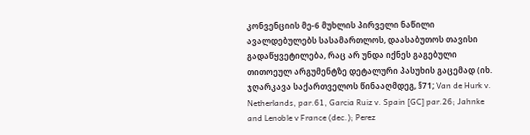კონვენციის მე-6 მუხლის პირველი ნაწილი ავალდებულებს სასამართლოს, დაასაბუთოს თავისი გადაწყვეტილება, რაც არ უნდა იქნეს გაგებული თითოეულ არგუმენტზე დეტალური პასუხის გაცემად (იხ. ჯღარკავა საქართველოს წინააღმდეგ, §71; Van de Hurk v. Netherlands, par.61, Garcia Ruiz v. Spain [GC] par.26; Jahnke and Lenoble v France (dec.); Perez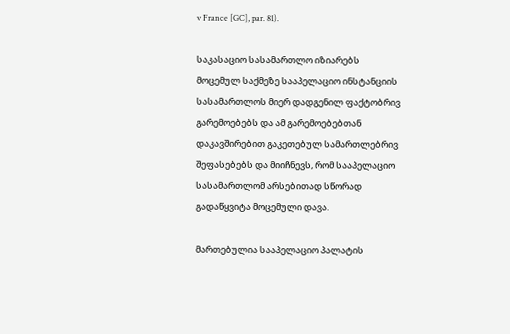v France [GC], par. 81).

საკასაციო სასამართლო იზიარებს მოცემულ საქმეზე სააპელაციო ინსტანციის სასამართლოს მიერ დადგენილ ფაქტობრივ გარემოებებს და ამ გარემოებებთან დაკავშირებით გაკეთებულ სამართლებრივ შეფასებებს და მიიჩნევს, რომ სააპელაციო სასამართლომ არსებითად სწორად გადაწყვიტა მოცემული დავა.

მართებულია სააპელაციო პალატის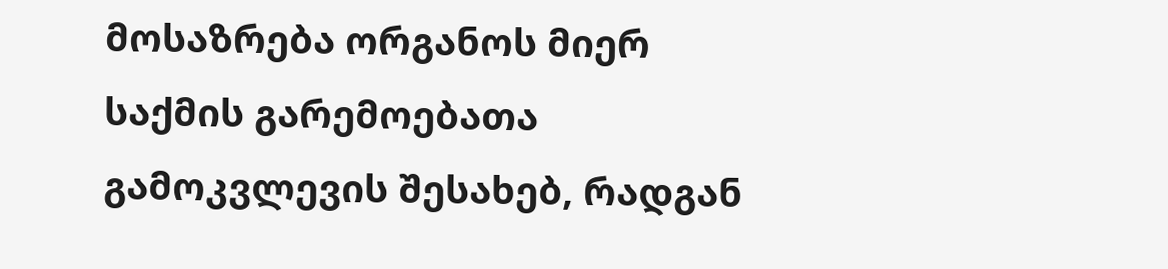მოსაზრება ორგანოს მიერ საქმის გარემოებათა გამოკვლევის შესახებ, რადგან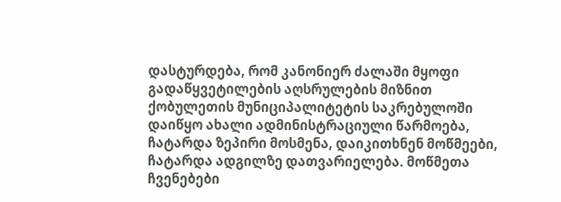დასტურდება, რომ კანონიერ ძალაში მყოფი გადაწყვეტილების აღსრულების მიზნით ქობულეთის მუნიციპალიტეტის საკრებულოში დაიწყო ახალი ადმინისტრაციული წარმოება, ჩატარდა ზეპირი მოსმენა, დაიკითხნენ მოწმეები, ჩატარდა ადგილზე დათვარიელება. მოწმეთა ჩვენებები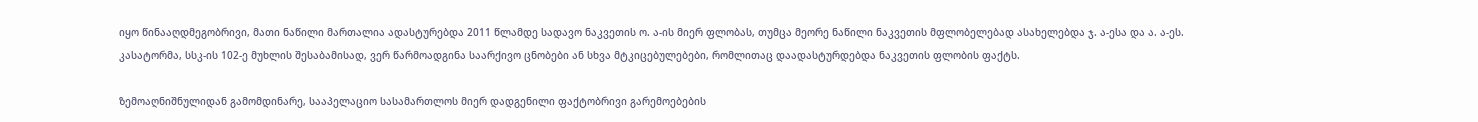იყო წინააღდმეგობრივი, მათი ნაწილი მართალია ადასტურებდა 2011 წლამდე სადავო ნაკვეთის ო. ა-ის მიერ ფლობას, თუმცა მეორე ნაწილი ნაკვეთის მფლობელებად ასახელებდა ჯ. ა-ესა და ა. ა-ეს. კასატორმა, სსკ-ის 102-ე მუხლის შესაბამისად, ვერ წარმოადგინა საარქივო ცნობები ან სხვა მტკიცებულებები, რომლითაც დაადასტურდებდა ნაკვეთის ფლობის ფაქტს.

ზემოაღნიშნულიდან გამომდინარე, სააპელაციო სასამართლოს მიერ დადგენილი ფაქტობრივი გარემოებების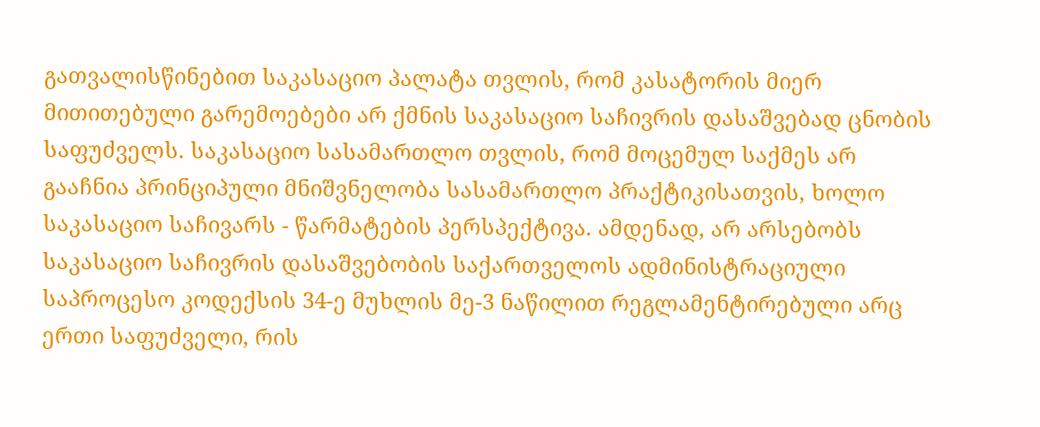გათვალისწინებით საკასაციო პალატა თვლის, რომ კასატორის მიერ მითითებული გარემოებები არ ქმნის საკასაციო საჩივრის დასაშვებად ცნობის საფუძველს. საკასაციო სასამართლო თვლის, რომ მოცემულ საქმეს არ გააჩნია პრინციპული მნიშვნელობა სასამართლო პრაქტიკისათვის, ხოლო საკასაციო საჩივარს - წარმატების პერსპექტივა. ამდენად, არ არსებობს საკასაციო საჩივრის დასაშვებობის საქართველოს ადმინისტრაციული საპროცესო კოდექსის 34-ე მუხლის მე-3 ნაწილით რეგლამენტირებული არც ერთი საფუძველი, რის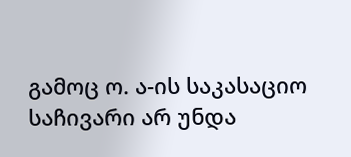გამოც ო. ა-ის საკასაციო საჩივარი არ უნდა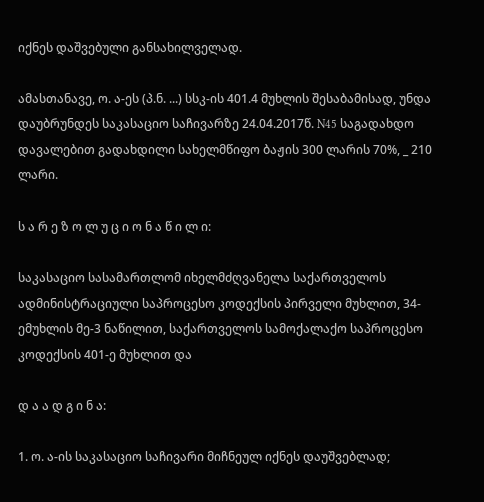იქნეს დაშვებული განსახილველად.

ამასთანავე, ო. ა-ეს (პ.ნ. ...) სსკ-ის 401.4 მუხლის შესაბამისად, უნდა დაუბრუნდეს საკასაციო საჩივარზე 24.04.2017წ. N45 საგადახდო დავალებით გადახდილი სახელმწიფო ბაჟის 300 ლარის 70%, _ 210 ლარი.

ს ა რ ე ზ ო ლ უ ც ი ო ნ ა წ ი ლ ი:

საკასაციო სასამართლომ იხელმძღვანელა საქართველოს ადმინისტრაციული საპროცესო კოდექსის პირველი მუხლით, 34-ემუხლის მე-3 ნაწილით, საქართველოს სამოქალაქო საპროცესო კოდექსის 401-ე მუხლით და

დ ა ა დ გ ი ნ ა:

1. ო. ა-ის საკასაციო საჩივარი მიჩნეულ იქნეს დაუშვებლად;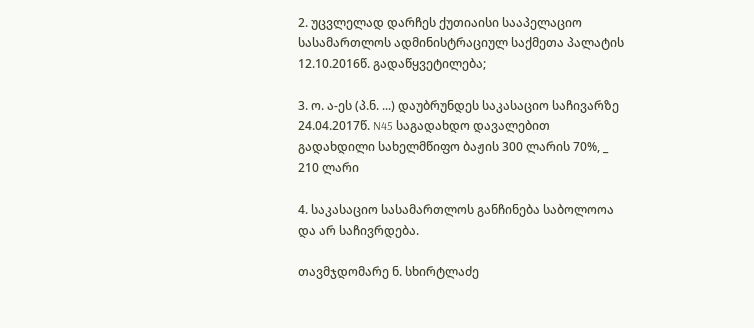2. უცვლელად დარჩეს ქუთიაისი სააპელაციო სასამართლოს ადმინისტრაციულ საქმეთა პალატის 12.10.2016წ. გადაწყვეტილება;

3. ო. ა-ეს (პ.ნ. ...) დაუბრუნდეს საკასაციო საჩივარზე 24.04.2017წ. N45 საგადახდო დავალებით გადახდილი სახელმწიფო ბაჟის 300 ლარის 70%, _ 210 ლარი

4. საკასაციო სასამართლოს განჩინება საბოლოოა და არ საჩივრდება.

თავმჯდომარე ნ. სხირტლაძე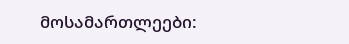მოსამართლეები: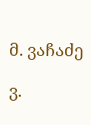მ. ვაჩაძე

ვ.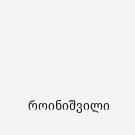როინიშვილი